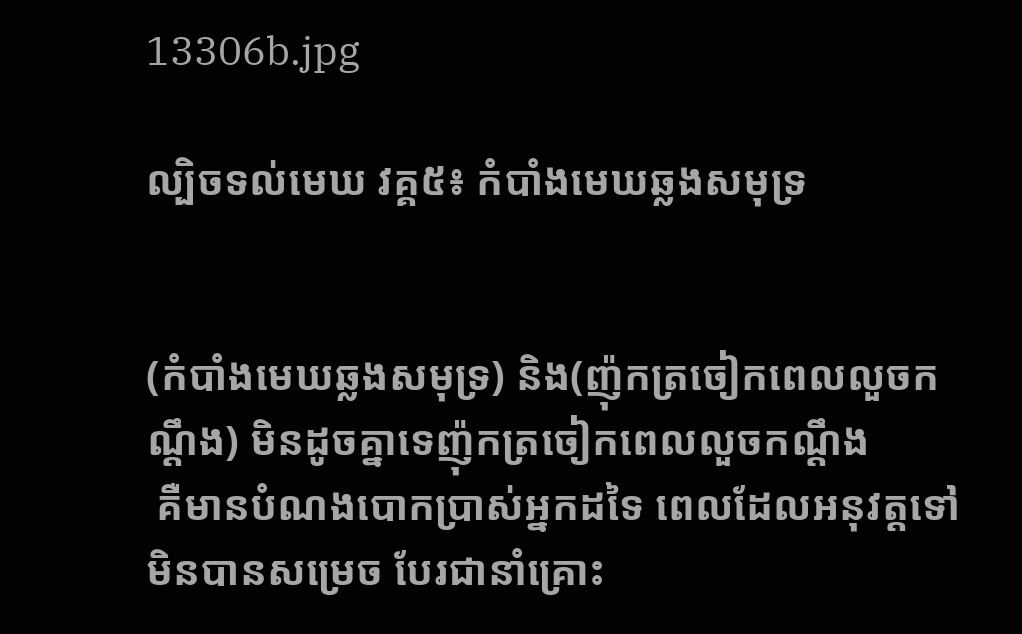13306b.jpg

ល្បិចទល់មេឃ វគ្គ៥៖ កំបាំងមេឃឆ្លងសមុទ្រ


(កំបាំងមេឃឆ្លងសមុទ្រ) និង(ញ៉ុកត្រចៀកពេលលួចកណ្តឹង) មិនដូចគ្នាទេញ៉ុកត្រចៀកពេលលួចកណ្តឹង
 គឺមានបំណងបោកប្រាស់អ្នកដទៃ ពេលដែលអនុវត្តទៅមិនបានសម្រេច បែរជានាំគ្រោះ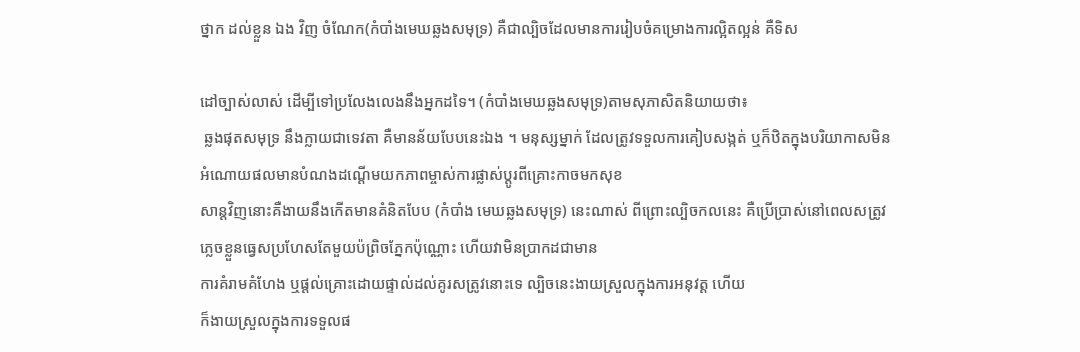ថ្នាក ដល់ខ្លួន ឯង វិញ ចំណែក(កំបាំងមេឃឆ្លងសមុទ្រ) គឺជាល្បិចដែលមានការរៀបចំគម្រោងការល្អិតល្អន់ គឺទិស

ដៅច្បាស់លាស់ ដើម្បីទៅប្រលែងលេងនឹងអ្នកដទៃ។ (កំបាំងមេឃឆ្លងសមុទ្រ)តាមសុភាសិតនិយាយថា៖
 ឆ្លងផុតសមុទ្រ នឹងក្លាយជាទេវតា គឺមានន័យបែបនេះឯង ។ មនុស្សម្នាក់ ដែលត្រូវទទួលការគៀបសង្កត់ ឬក៏ឋិតក្នុងបរិយាកាសមិនអំណោយផលមានបំណងដណ្តើមយកភាពម្ចាស់ការផ្លាស់ប្តូរពីគ្រោះកាចមកសុខ
សាន្តវិញនោះគឺងាយនឹងកើតមានគំនិតបែប (កំបាំង មេឃឆ្លងសមុទ្រ) នេះណាស់ ពីព្រោះល្បិចកលនេះ គឺប្រើប្រាស់នៅពេលសត្រូវភ្លេចខ្លួនធ្វេសប្រហែសតែមួយប៉ព្រិចភ្នែកប៉ុណ្ណោះ ហើយវាមិនប្រាកដជាមាន
ការគំរាមគំហែង ឬផ្តល់គ្រោះដោយផ្ទាល់ដល់គូរសត្រូវនោះទេ ល្បិចនេះងាយស្រួលក្នុងការអនុវត្ត ហើយ
ក៏ងាយស្រួលក្នុងការទទួលផ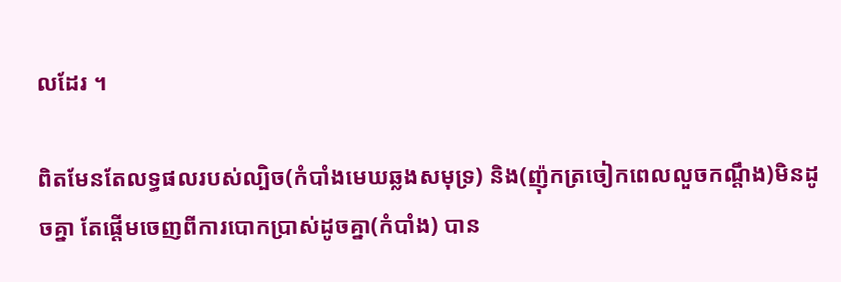លដែរ ។

ពិតមែនតែលទ្ធផលរបស់ល្បិច(កំបាំងមេឃឆ្លងសមុទ្រ) និង(ញ៉ុកត្រចៀកពេលលួចកណ្តឹង)មិនដូចគ្នា តែផ្តើមចេញពីការបោកប្រាស់ដូចគ្នា(កំបាំង) បាន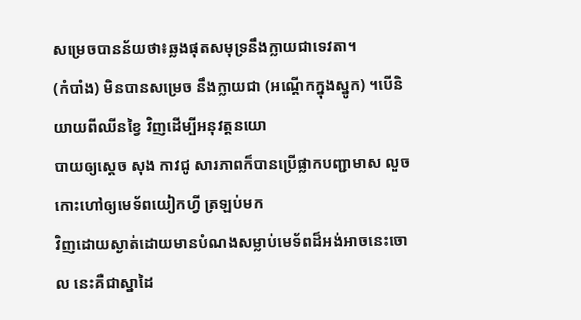សម្រេចបានន័យថា៖ឆ្លងផុតសមុទ្រនឹងក្លាយជាទេវតា។
(កំបាំង) មិនបានសម្រេច នឹងក្លាយជា (អណ្តើកក្នុងស្នូក) ។បើនិយាយពីឈីនខ្វៃ វិញដើម្បីអនុវត្តនយោ
បាយឲ្យស្តេច សុង កាវជូ សារភាពក៏បានប្រើផ្លាកបញ្ជាមាស លួចកោះហៅឲ្យមេទ័ពយៀកហ្វី ត្រឡប់មក
វិញដោយស្ងាត់ដោយមានបំណងសម្លាប់មេទ័ពដ៏អង់អាចនេះចោល នេះគឺជាស្នាដៃ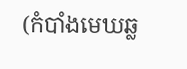(កំបាំងមេឃឆ្ល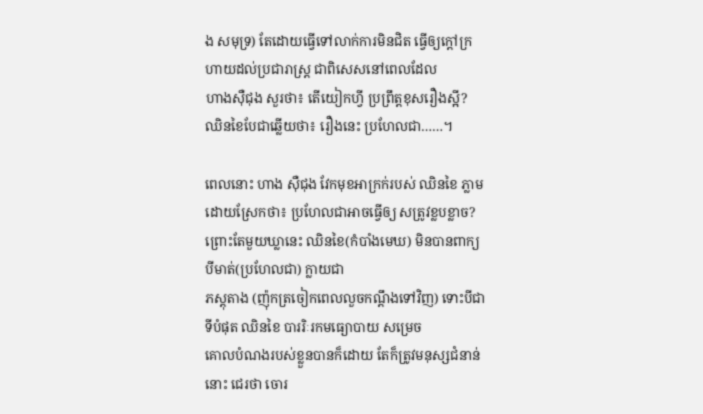ង សមុទ្រ) តែដោយធ្វើទៅលាក់ការមិនជិត ធ្វើឲ្យក្តៅក្រហាយដល់ប្រជារាស្រ្ត ជាពិសេសនៅពេលដែល
ហាងស៊ឺជុង សួរថា៖ តើយៀកហ្វី ប្រព្រឹត្តខុសរឿងស្អី?
ឈិនខៃបែជាឆ្លើយថា៖ រឿងនេះ ប្រហែលជា……។

ពេលនោះ ហាង ស៊ឺជុង វែកមុខអាក្រក់របស់ ឈិនខៃ ភ្លាម ដោយស្រែកថា៖ ប្រហែលជាអាចធ្វើឲ្យ សត្រូវខ្លបខ្លាច? ព្រោះតែមួយឃ្លានេះ ឈិនខៃ(កំបាំងមេឃ) មិនបានពាក្យ បីមាត់(ប្រហែលជា) ក្លាយជា
ភស្តុតាង (ញ៉ុកត្រចៀកពេលលួចកណ្តឹងទៅវិញ) ទោះបីជាទីបំផុត ឈិនខៃ បាររិៈរកមធ្យោបាយ សម្រេច
គោលបំណងរបស់ខ្លួនបានក៏ដោយ តែក៏ត្រូវមនុស្សជំនាន់នោះ ជេរថា ចោរ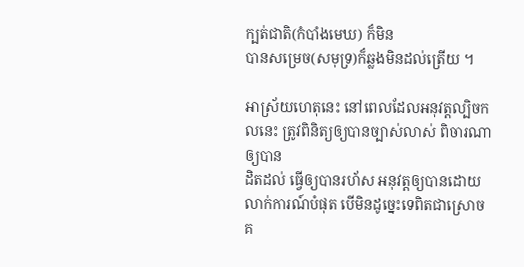ក្បត់ជាតិ(កំបាំងមេឃ) ក៏មិន
បានសម្រេច(សមុទ្រ)ក៏ឆ្លងមិនដល់ត្រើយ ។

អាស្រ័យហេតុនេះ នៅពេលដែលអនុវត្តល្បិចកលនេះ ត្រូវពិនិត្យឲ្យបានច្បាស់លាស់ ពិចារណាឲ្យបាន
ដិតដល់ ធ្វើឲ្យបានរហ័ស អនុវត្តឲ្យបានដោយលាក់ការណ៍បំផុត បើមិនដូច្នេះទេពិតជាស្រោចគ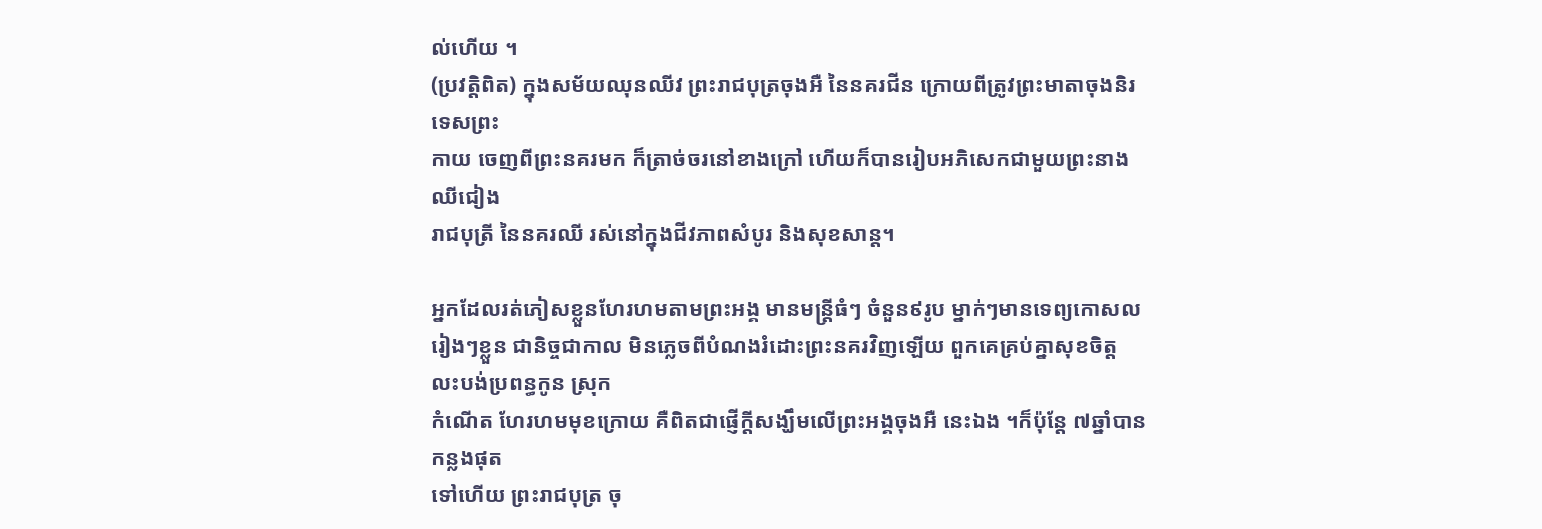ល់ហើយ ។
(ប្រវត្តិពិត) ក្នុងសម័យឈុនឈីវ ព្រះរាជបុត្រចុងអឺ នៃនគរជីន ក្រោយពីត្រូវព្រះមាតាចុងនិរទេសព្រះ
កាយ ចេញពីព្រះនគរមក ក៏ត្រាច់ចរនៅខាងក្រៅ ហើយក៏បានរៀបអភិសេកជាមួយព្រះនាងឈីជៀង
រាជបុត្រី នៃនគរឈី រស់នៅក្នុងជីវភាពសំបូរ និងសុខសាន្ត។

អ្នកដែលរត់ភៀសខ្លួនហែរហមតាមព្រះអង្គ មានមន្រ្តីធំៗ ចំនួន៩រូប ម្នាក់ៗមានទេព្យកោសលរៀងៗខ្លួន ជានិច្ចជាកាល មិនភ្លេចពីបំណងរំដោះព្រះនគរវិញឡើយ ពួកគេគ្រប់គ្នាសុខចិត្ត លះបង់ប្រពន្ធកូន ស្រុក
កំណើត ហែរហមមុខក្រោយ គឺពិតជាផ្ញើក្តីសង្ឃឹមលើព្រះអង្គចុងអឺ នេះឯង ។ក៏ប៉ុន្តែ ៧ឆ្នាំបានកន្លងផុត
ទៅហើយ ព្រះរាជបុត្រ ចុ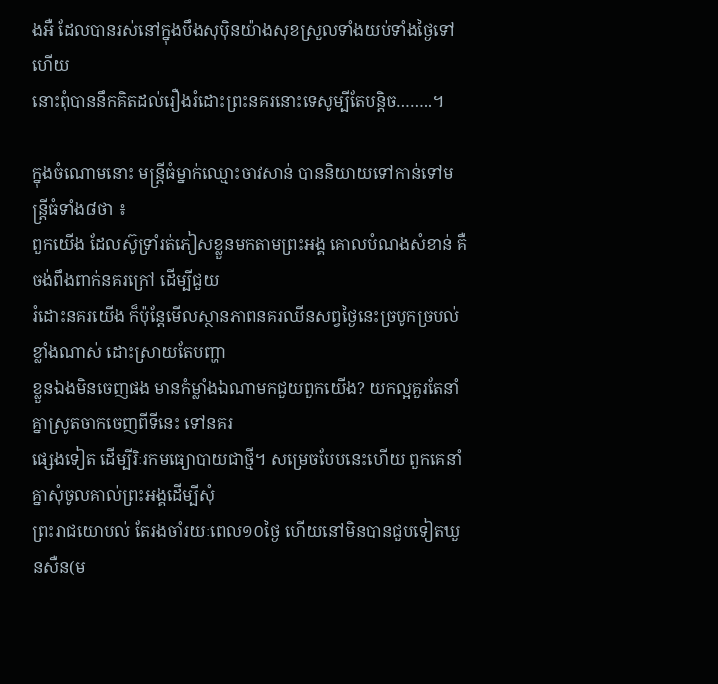ងអឺ ដែលបានរស់នៅក្នុងបឹងសុប៉ិនយ៉ាងសុខស្រួលទាំងយប់ទាំងថ្ងៃទៅហើយ
នោះពុំបាននឹកគិតដល់រឿងរំដោះព្រះនគរនោះទេសូម្បីតែបន្តិច……..។

ក្នុងចំណោមនោះ មន្ត្រីធំម្នាក់ឈ្មោះចាវសាន់ បាននិយាយទៅកាន់ទៅមន្រ្តីធំទាំង៨ថា ៖
ពួកយើង ដែលស៊ូទ្រាំរត់ភៀសខ្លួនមកតាមព្រះអង្គ គោលបំណងសំខាន់ គឺចង់ពឹងពាក់នគរក្រៅ ដើម្បីជួយ
រំដោះនគរយើង ក៏ប៉ុន្តែមើលស្ថានភាពនគរឈីនសព្វថ្ងៃនេះច្របូកច្របល់ខ្លាំងណាស់ ដោះស្រាយតែបញ្ហា
ខ្លួនឯងមិនចេញផង មានកំម្លាំងឯណាមកជួយពួកយើង? យកល្អគួរតែនាំគ្នាស្រូតចាកចេញពីទីនេះ ទៅនគរ
ផ្សេងទៀត ដើម្បីរិៈរកមធ្យោបាយជាថ្មី។ សម្រេចបែបនេះហើយ ពួកគេនាំគ្នាសុំចូលគាល់ព្រះអង្គដើម្បីសុំ
ព្រះរាជយោបល់ តែរងចាំរយៈពេល១០ថ្ងៃ ហើយនៅមិនបានជួបទៀតឃួនសឺន(ម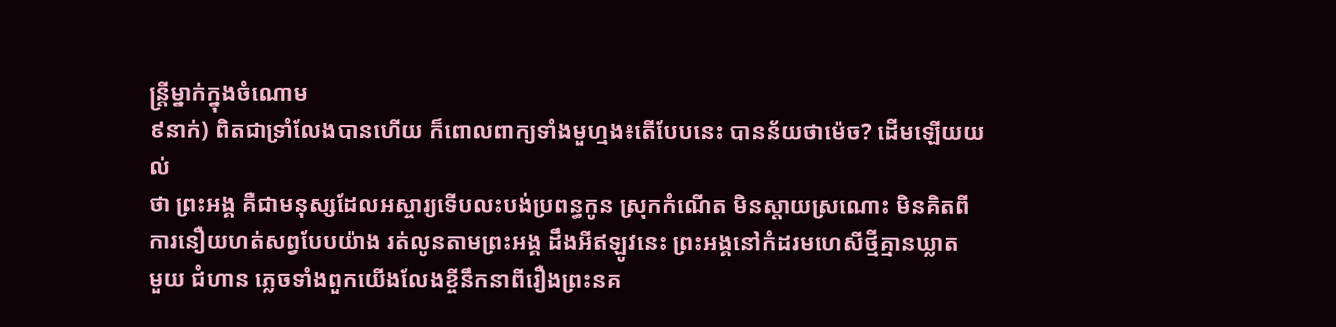ន្ត្រីម្នាក់ក្នុងចំណោម
៩នាក់) ពិតជាទ្រាំលែងបានហើយ ក៏ពោលពាក្យទាំងមួហ្មង៖តើបែបនេះ បានន័យថាម៉េច? ដើមឡើយយល់
ថា ព្រះអង្គ គឺជាមនុស្សដែលអស្ចារ្យទើបលះបង់ប្រពន្ធកូន ស្រុកកំណើត មិនស្តាយស្រណោះ មិនគិតពី
ការនឿយហត់សព្វបែបយ៉ាង រត់លូនតាមព្រះអង្គ ដឹងអីឥឡូវនេះ ព្រះអង្គនៅកំដរមហេសីថ្មីគ្មានឃ្លាត
មួយ ជំហាន ភ្លេចទាំងពួកយើងលែងខ្ចីនឹកនាពីរឿងព្រះនគ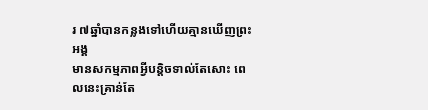រ ៧ឆ្នាំបានកន្លងទៅហើយគ្មានឃើញព្រះអង្គ
មានសកម្មភាពអ្វីបន្តិចទាល់តែសោះ ពេលនេះគ្រាន់តែ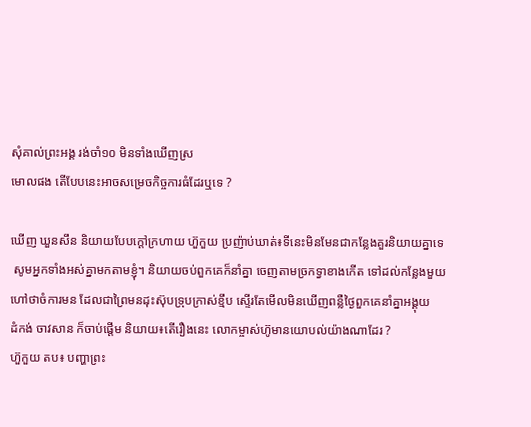សុំគាល់ព្រះអង្គ រង់ចាំ១០ មិនទាំងឃើញស្រ
មោលផង តើបែបនេះអាចសម្រេចកិច្ចការធំដែរឬទេ ?

ឃើញ ឃួនសឹន និយាយបែបក្តៅក្រហាយ ហ៊ួកួយ ប្រញ៉ាប់ឃាត់៖ទីនេះមិនមែនជាកន្លែងគួរនិយាយគ្នាទេ
 សូមអ្នកទាំងអស់គ្នាមកតាមខ្ញុំ។ និយាយចប់ពួកគេក៏នាំគ្នា ចេញតាមច្រកទ្វាខាងកើត ទៅដល់កន្លែងមួយ
ហៅថាចំការមន ដែលជាព្រៃមនដុះស៊ុបទ្រុបក្រាស់ខ្មឹប ស្ទើរតែមើលមិនឃើញពន្លឺថ្ងៃពួកគេនាំគ្នាអង្គុយ
ដំកង់ ចាវសាន ក៏ចាប់ផ្តើម និយាយ៖តើរឿងនេះ លោកម្ចាស់ហ៊ូមានយោបល់យ៉ាងណាដែរ ?
ហ៊ួកួយ តប៖ បញ្ហាព្រះ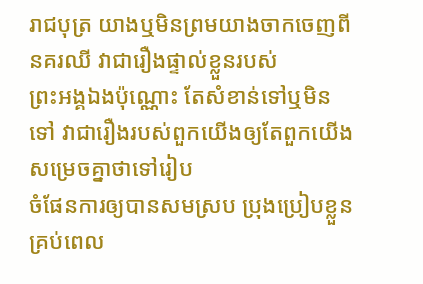រាជបុត្រ យាងឬមិនព្រមយាងចាកចេញពីនគរឈី វាជារឿងផ្ទាល់ខ្លួនរបស់
ព្រះអង្គឯងប៉ុណ្ណោះ តែសំខាន់ទៅឬមិនទៅ វាជារឿងរបស់ពួកយើងឲ្យតែពួកយើងសម្រេចគ្នាថាទៅរៀប
ចំផែនការឲ្យបានសមស្រប ប្រុងប្រៀបខ្លួនគ្រប់ពេល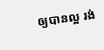ឲ្យបានល្អ រង់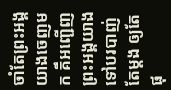ចាំតែព្រះអង្គយាងចេញមក គឹអញ្ជើញព្រះអង្គយាងទៅបរបាញ់តែម្តង ឲ្យតែផុ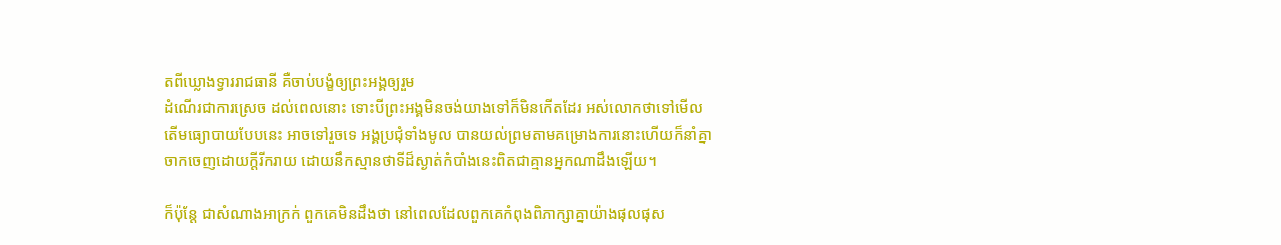តពីឃ្លោងទ្វាររាជធានី គឺចាប់បង្ខំឲ្យព្រះអង្គឲ្យរួម
ដំណើរជាការស្រេច ដល់ពេលនោះ ទោះបីព្រះអង្គមិនចង់យាងទៅក៏មិនកើតដែរ អស់លោកថាទៅមើល
តើមធ្យោបាយបែបនេះ អាចទៅរួចទេ អង្គប្រជុំទាំងមូល បានយល់ព្រមតាមគម្រោងការនោះហើយក៏នាំគ្នា
ចាកចេញដោយក្តីរីករាយ ដោយនឹកស្មានថាទីដ៏ស្ងាត់កំបាំងនេះពិតជាគ្មានអ្នកណាដឹងឡើយ។

ក៏ប៉ុន្តែ ជាសំណាងអាក្រក់ ពួកគេមិនដឹងថា នៅពេលដែលពួកគេកំពុងពិភាក្សាគ្នាយ៉ាងផុលផុស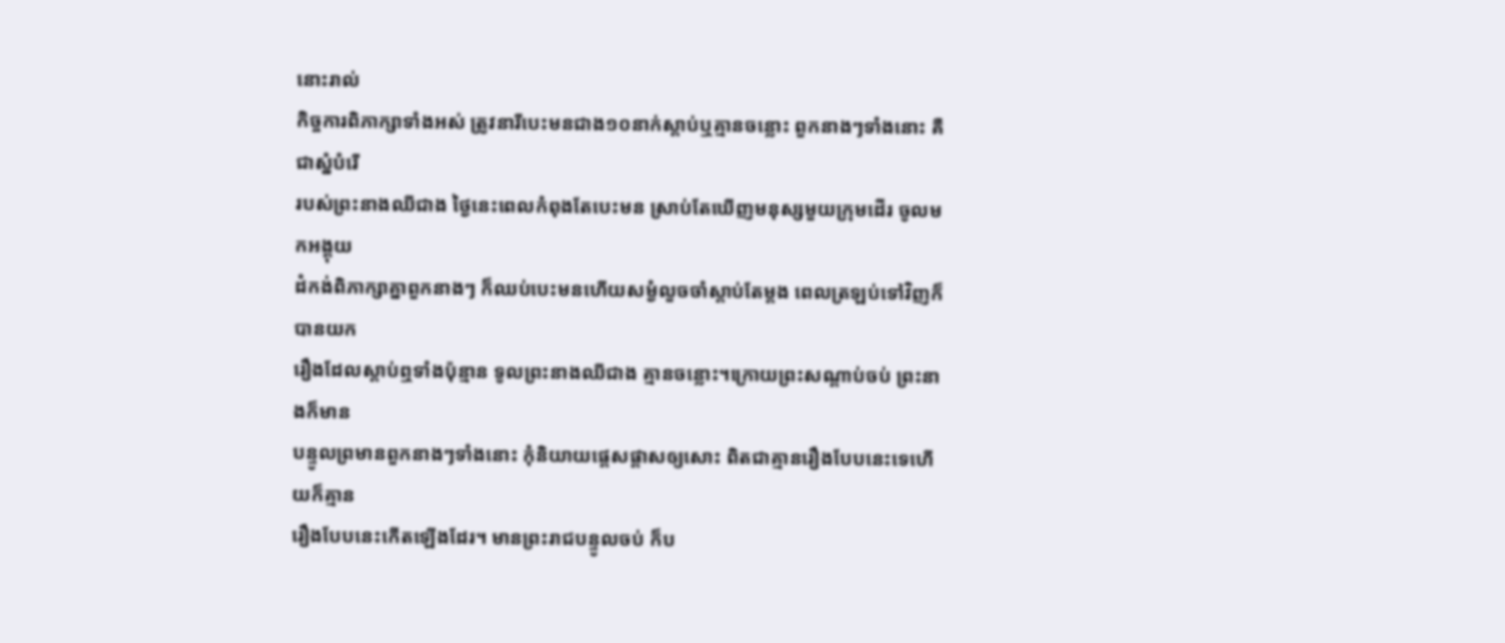នោះរាល់
កិច្ចការពិភាក្សាទាំងអស់ ត្រូវនារីបេះមនជាង១០នាក់ស្តាប់ឬគ្មានចន្លោះ ពួកនាងៗទាំងនោះ គឺជាស្នំបំរើ
របស់ព្រះនាងឈីជាង ថ្ងៃនេះពេលកំពុងតែបេះមន ស្រាប់តែឃើញមនុស្សមួយក្រុមដើរ ចូលមកអង្គុយ
ដំកង់ពិភាក្សាគ្នាពួកនាងៗ ក៏ឈប់បេះមនហើយសម្ងំលួចចាំស្តាប់តែម្តង ពេលត្រឡប់ទៅវិញក៏បានយក
រឿងដែលស្តាប់ឮទាំងប៉ុន្មាន ទូលព្រះនាងឈីជាង គ្មានចន្លោះ។ក្រោយព្រះសណ្តាប់ចប់ ព្រះនាងក៏មាន
បន្ទូលព្រមានពួកនាងៗទាំងនោះ កុំនិយាយផ្តេសផ្តាសឲ្យសោះ ពិតជាគ្មានរឿងបែបនេះទេហើយក៏គ្មាន
រឿងបែបនេះកើតឡើងដែរ។ មានព្រះរាជបន្ទូលចប់ ក៏ប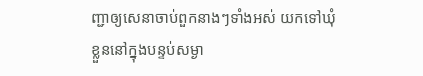ញ្ជាឲ្យសេនាចាប់ពួកនាងៗទាំងអស់ យកទៅឃុំ
ខ្លួននៅក្នុងបន្ទប់សម្ងា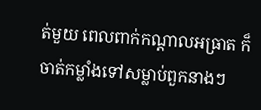ត់មួយ ពេលពាក់កណ្តាលអធ្រាត ក៏ចាត់កម្លាំងទៅសម្លាប់ពួកនាងៗ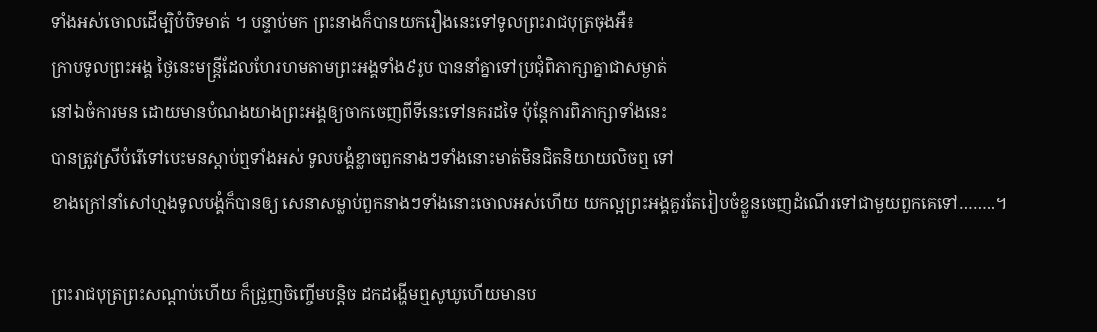ទាំងអស់ចោលដើម្បិបំបិទមាត់ ។ បន្ទាប់មក ព្រះនាងក៏បានយករឿងនេះទៅទូលព្រះរាជបុត្រចុងអឺ៖
ក្រាបទូលព្រះអង្គ ថ្ងៃនេះមន្ត្រីដែលហែរហមតាមព្រះអង្គទាំង៩រូប បាននាំគ្នាទៅប្រជុំពិភាក្សាគ្នាជាសម្ងាត់
នៅឯចំការមន ដោយមានបំណងយាងព្រះអង្គឲ្យចាកចេញពីទីនេះទៅនគរដទៃ ប៉ុន្តែការពិភាក្សាទាំងនេះ
បានត្រូវស្រីបំរើទៅបេះមនស្តាប់ឮទាំងអស់ ទូលបង្គំខ្លាចពួកនាងៗទាំងនោះមាត់មិនជិតនិយាយលិចឮ ទៅ
ខាងក្រៅនាំសៅហ្មងទូលបង្គំក៏បានឲ្យ សេនាសម្លាប់ពួកនាងៗទាំងនោះចោលអស់ហើយ យកល្អព្រះអង្គគួរតែរៀបចំខ្លួនចេញដំណើរទៅជាមួយពួកគេទៅ……..។

ព្រះរាជបុត្រព្រះសណ្តាប់ហើយ ក៏ជ្រួញចិញ្ចើមបន្តិច ដកដង្ហើមឮសូឃូហើយមានប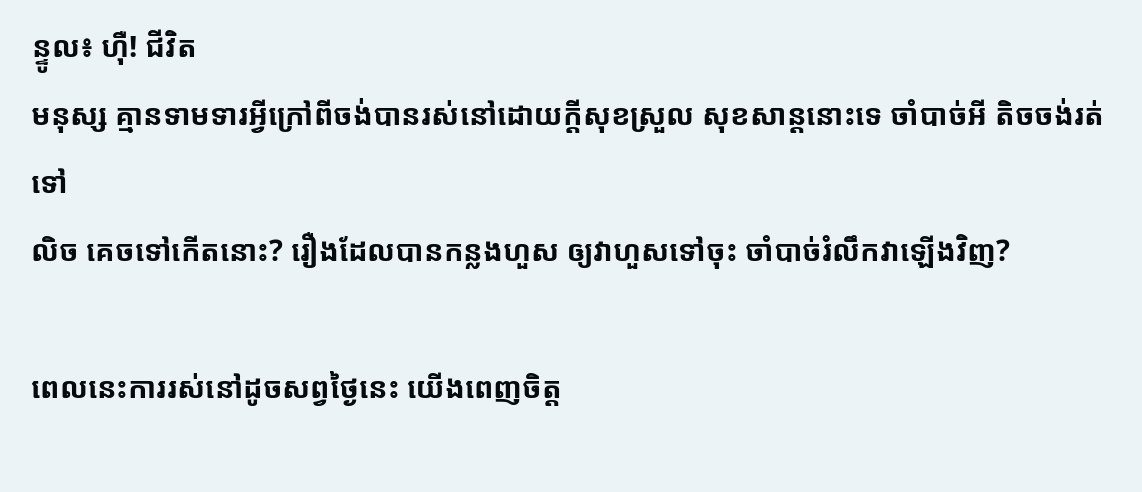ន្ទូល៖ ហ៊ឺ! ជីវិត
មនុស្ស គ្មានទាមទារអ្វីក្រៅពីចង់បានរស់នៅដោយក្តីសុខស្រួល សុខសាន្តនោះទេ ចាំបាច់អី តិចចង់រត់ទៅ
លិច គេចទៅកើតនោះ? រឿងដែលបានកន្លងហួស ឲ្យវាហួសទៅចុះ ចាំបាច់រំលឹកវាឡើងវិញ?

ពេលនេះការរស់នៅដូចសព្វថ្ងៃនេះ យើងពេញចិត្ត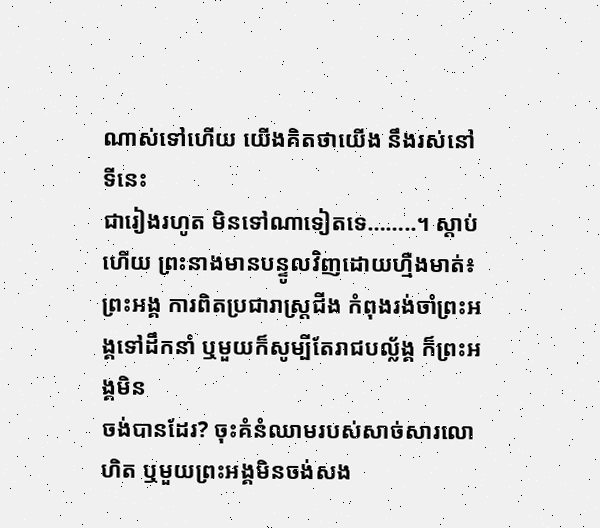ណាស់ទៅហើយ យើងគិតថាយើង នឹងរស់នៅទីនេះ
ជារៀងរហូត មិនទៅណាទៀតទេ……..។ ស្តាប់ហើយ ព្រះនាងមានបន្ទូលវិញដោយហ្មឺងមាត់៖
ព្រះអង្គ ការពិតប្រជារាស្រ្តជីង កំពុងរង់ចាំព្រះអង្គទៅដឹកនាំ ឬមួយក៏សូម្បីតែរាជបល្ល័ង្គ ក៏ព្រះអង្គមិន
ចង់បានដែរ? ចុះគំនំឈាមរបស់សាច់សារលោហិត ឬមួយព្រះអង្គមិនចង់សង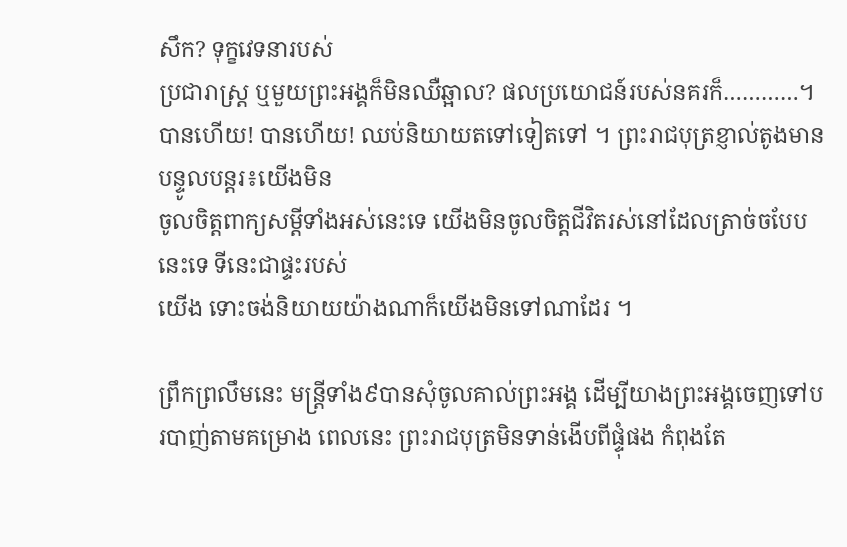សឹក? ទុក្ខវេទនារបស់
ប្រជារាស្ត្រ ឬមួយព្រះអង្គក៏មិនឈឺឆ្អាល? ផលប្រយោជន៍របស់នគរក៏…………។
បានហើយ! បានហើយ! ឈប់និយាយតទៅទៀតទៅ ។ ព្រះរាជបុត្រខ្ញាល់តូងមានបន្ទូលបន្តរ៖យើងមិន
ចូលចិត្តពាក្យសម្តីទាំងអស់នេះទេ យើងមិនចូលចិត្តជីវិតរស់នៅដែលត្រាច់ចបែបនេះទេ ទីនេះជាផ្ទះរបស់
យើង ទោះចង់និយាយយ៉ាងណាក៏យើងមិនទៅណាដែរ ។

ព្រឹកព្រលឹមនេះ មន្រ្តីទាំង៩បានសុំចូលគាល់ព្រះអង្គ ដើម្បីយាងព្រះអង្គចេញទៅបរបាញ់តាមគម្រោង ពេលនេះ ព្រះរាជបុត្រមិនទាន់ងើបពីផ្ទុំផង កំពុងតែ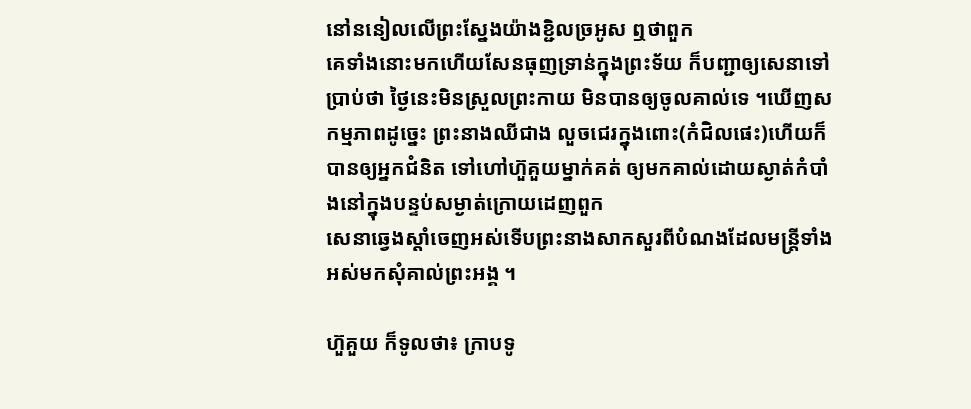នៅននៀលលើព្រះស្នែងយ៉ាងខ្ជិលច្រអូស ឮថាពួក
គេទាំងនោះមកហើយសែនធុញទ្រាន់ក្នុងព្រះទ័យ ក៏បញ្ជាឲ្យសេនាទៅប្រាប់ថា ថ្ងៃនេះមិនស្រួលព្រះកាយ មិនបានឲ្យចូលគាល់ទេ ។ឃើញសកម្មភាពដូច្នេះ ព្រះនាងឈីជាង លួចជេរក្នុងពោះ(កំជិលផេះ)ហើយក៏
បានឲ្យអ្នកជំនិត ទៅហៅហ៊ួគួយម្នាក់គត់ ឲ្យមកគាល់ដោយស្ងាត់កំបាំងនៅក្នុងបន្ទប់សម្ងាត់ក្រោយដេញពួក
សេនាឆ្វេងស្តាំចេញអស់ទើបព្រះនាងសាកសួរពីបំណងដែលមន្រ្តីទាំងអស់មកសុំគាល់ព្រះអង្គ ។

ហ៊ួគួយ ក៏ទូលថា៖ ក្រាបទូ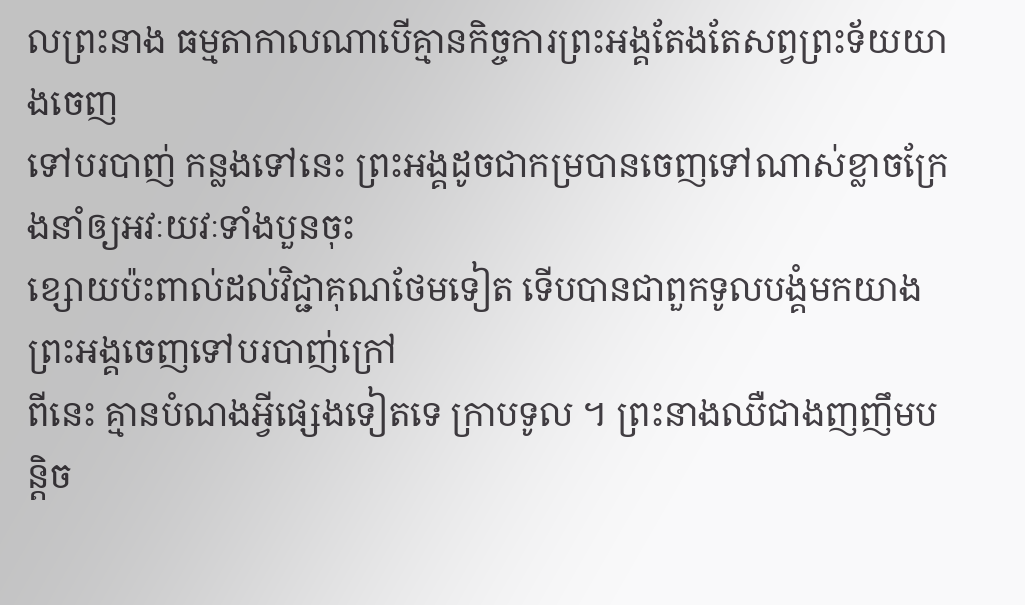លព្រះនាង ធម្មតាកាលណាបើគ្មានកិច្ចការព្រះអង្គតែងតែសព្វព្រះទ័យយាងចេញ
ទៅបរបាញ់ កន្លងទៅនេះ ព្រះអង្គដូចជាកម្របានចេញទៅណាស់ខ្លាចក្រែងនាំឲ្យអវៈយវៈទាំងបួនចុះ
ខ្សោយប៉ះពាល់ដល់វិជ្ជាគុណថែមទៀត ទើបបានជាពួកទូលបង្គំមកយាងព្រះអង្គចេញទៅបរបាញ់ក្រៅ
ពីនេះ គ្មានបំណងអ្វីផ្សេងទៀតទេ ក្រាបទូល ។ ព្រះនាងឈឺជាងញញឹមបន្តិច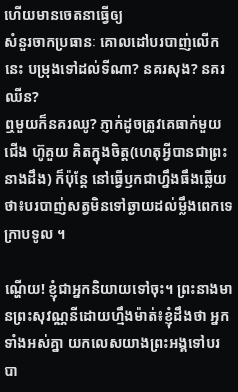ហើយមានចេតនាធ្វើឲ្យ
សំនួរចាកប្រធានៈ គោលដៅបរបាញ់លើកនេះ បម្រុងទៅដល់ទីណា? នគរសុង? នគរឈីន?
ឮមួយក៏នគរឈូ? ភ្ញាក់ដូចត្រូវគេធាក់មួយជើង ហ៊ូគួយ គិតក្នុងចិត្ត(ហេតុអ្វីបានជាព្រះនាងដឹង) ក៏ប៉ុន្តែ នៅធ្វើឫកជាហ្នឹងធឹងឆ្លើយថា៖បរបាញ់សត្វមិនទៅឆ្ងាយដល់ម្លឹងពេកទេ ក្រាបទូល ។

ណ្ហើយ! ខ្ញុំជាអ្នកនិយាយទៅចុះ។ ព្រះនាងមានព្រះសុវណ្ណនីដោយហ្មឹងម៉ាត់៖ខ្ញុំដឹងថា អ្នកទាំងអស់គ្នា យកលេសយាងព្រះអង្គទៅបរបា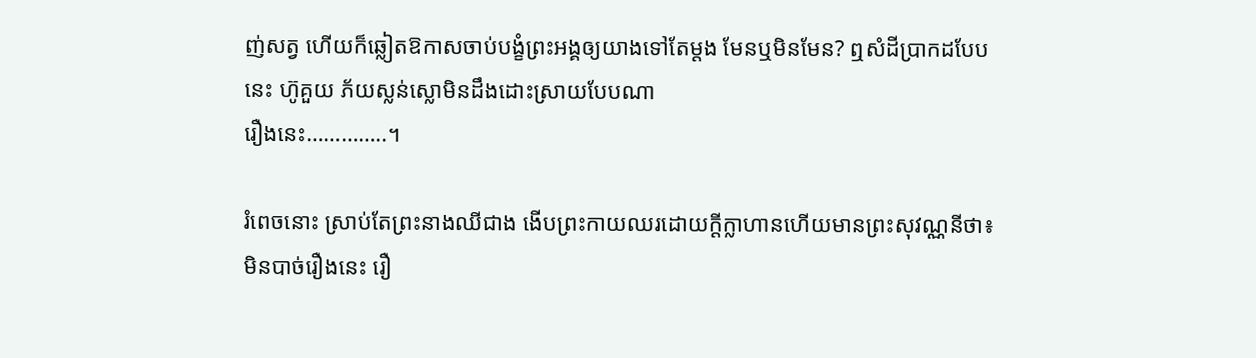ញ់សត្វ ហើយក៏ឆ្លៀតឱកាសចាប់បង្ខំព្រះអង្គឲ្យយាងទៅតែម្តង មែនឬមិនមែន? ឮសំដីប្រាកដបែបនេះ ហ៊ូគួយ ភ័យស្លន់ស្លោមិនដឹងដោះស្រាយបែបណា
រឿងនេះ…………..។

រំពេចនោះ ស្រាប់តែព្រះនាងឈីជាង ងើបព្រះកាយឈរដោយក្តីក្លាហានហើយមានព្រះសុវណ្ណនីថា៖ មិនបាច់រឿងនេះ រឿ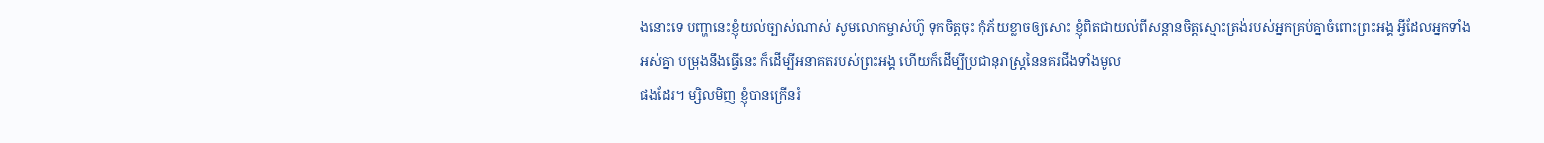ងនោះទេ បញ្ហានេះខ្ញុំយល់ច្បាស់ណាស់ សូមលោកម្ចាស់ហ៊ូ ទុកចិត្តចុះ កុំភ័យខ្លាចឲ្យសោះ ខ្ញុំពិតជាយល់ពីសន្តានចិត្តស្មោះត្រង់របស់អ្នកគ្រប់គ្នាចំពោះព្រះអង្គ អ្វីដែលអ្នកទាំង
អស់គ្នា បម្រុងនឹងធ្វើនេះ ក៏ដើម្បីអនាគតរបស់ព្រះអង្គ ហើយក៏ដើម្បីប្រជានុរាស្រ្តនៃនគរជីងទាំងមូល
ផងដែរ។ ម្សិលមិញ ខ្ញុំបានក្រើនរំ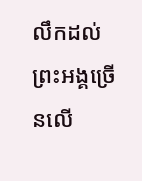លឹកដល់ព្រះអង្គច្រើនលើ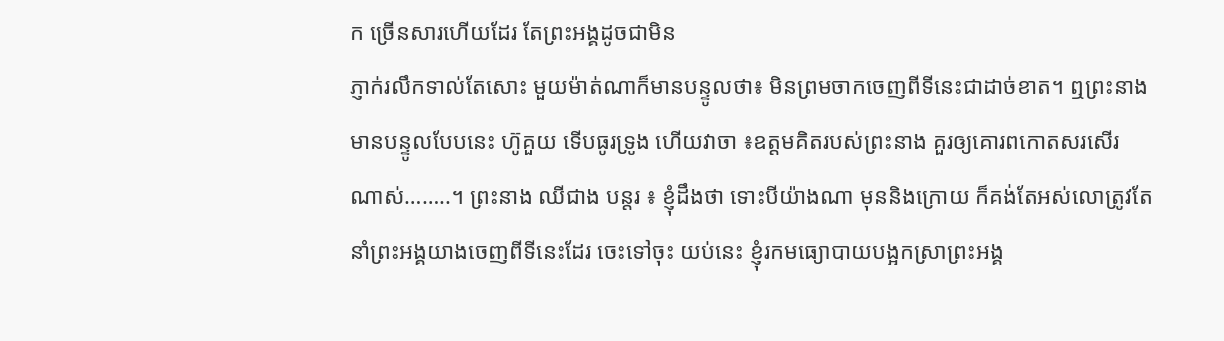ក ច្រើនសារហើយដែរ តែព្រះអង្គដូចជាមិន
ភ្ញាក់រលឹកទាល់តែសោះ មួយម៉ាត់ណាក៏មានបន្ទូលថា៖ មិនព្រមចាកចេញពីទីនេះជាដាច់ខាត។ ឮព្រះនាង
មានបន្ទូលបែបនេះ ហ៊ូគួយ ទើបធូរទ្រូង ហើយវាចា ៖ឧត្តមគិតរបស់ព្រះនាង គួរឲ្យគោរពកោតសរសើរ
ណាស់……..។ ព្រះនាង ឈីជាង បន្តរ ៖ ខ្ញុំដឹងថា ទោះបីយ៉ាងណា មុននិងក្រោយ ក៏គង់តែអស់លោត្រូវតែ
នាំព្រះអង្គយាងចេញពីទីនេះដែរ ចេះទៅចុះ យប់នេះ ខ្ញុំរកមធ្យោបាយបង្អកស្រាព្រះអង្គ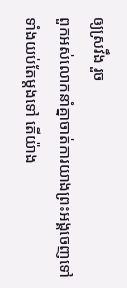ឲ្យស្រវឹង រួច
ពួកអស់លោកនាំគ្នាចាត់ការយាងព្រះអង្គចេញទៅ ទាំងយប់តែម្តងទៅ តើយ៉ាង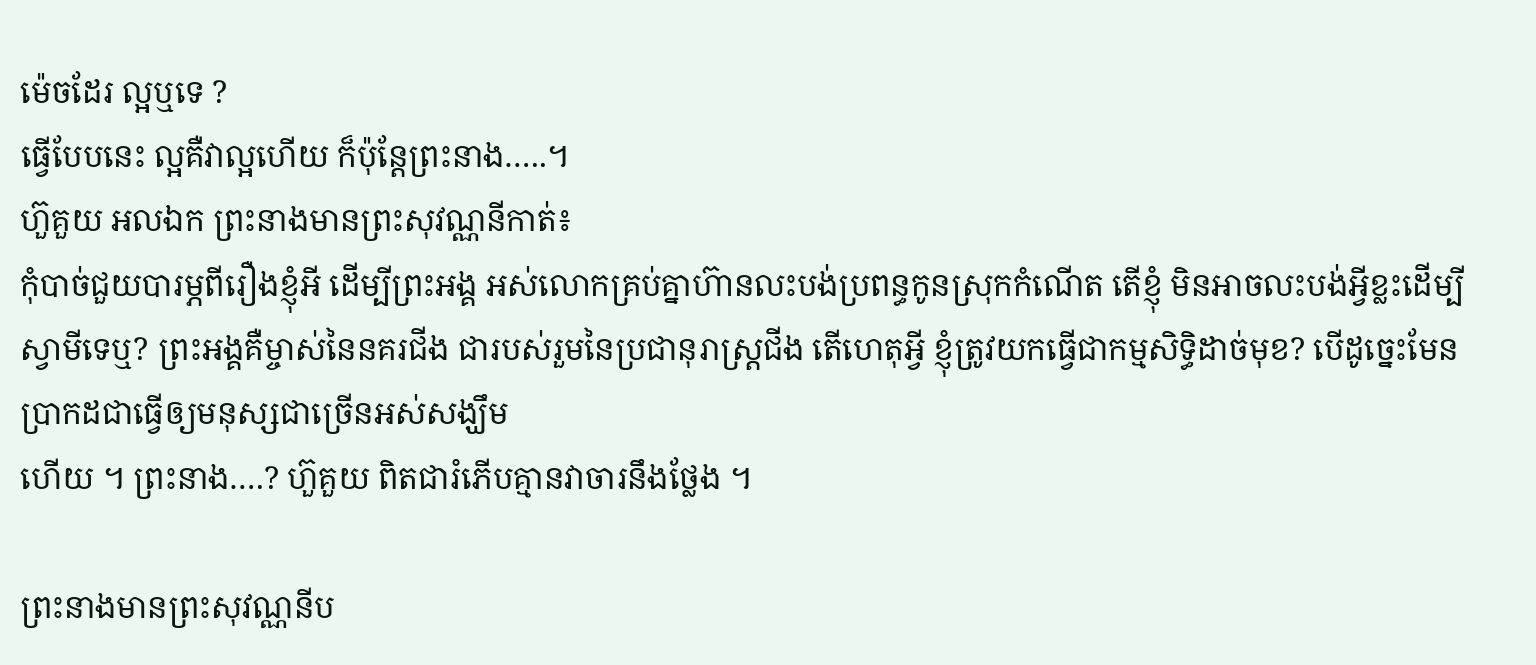ម៉េចដែរ ល្អឬទេ ?
ធ្វើបែបនេះ ល្អគឺវាល្អហើយ ក៏ប៉ុន្តែព្រះនាង…..។
ហ៊ួគួយ អលឯក ព្រះនាងមានព្រះសុវណ្ណនីកាត់៖
កុំបាច់ជួយបារម្ភពីរឿងខ្ញុំអី ដើម្បីព្រះអង្គ អស់លោកគ្រប់គ្នាហ៊ានលះបង់ប្រពន្ធកូនស្រុកកំណើត តើខ្ញុំ មិនអាចលះបង់អ្វីខ្លះដើម្បីស្វាមីទេឬ? ព្រះអង្គគឺម្ចាស់នៃនគរជីង ជារបស់រួមនៃប្រជានុរាស្រ្តជីង តើហេតុអ្វី ខ្ញុំត្រូវយកធ្វើជាកម្មសិទ្ធិដាច់មុខ? បើដូច្នេះមែន ប្រាកដជាធ្វើឲ្យមនុស្សជាច្រើនអស់សង្ឃឹម
ហើយ ។ ព្រះនាង….? ហ៊ួគួយ ពិតជារំភើបគ្មានវាចារនឹងថ្លែង ។

ព្រះនាងមានព្រះសុវណ្ណនីប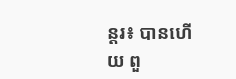ន្តរ៖ បានហើយ ពួ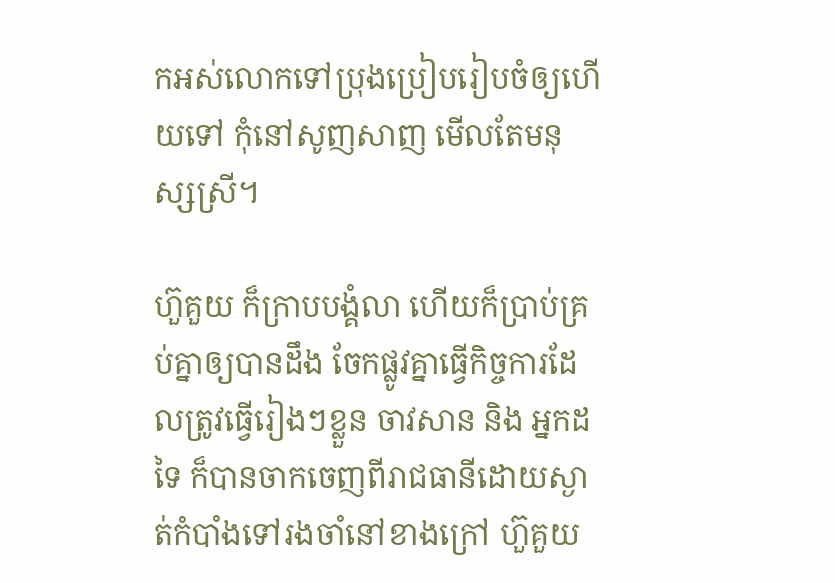កអស់លោកទៅប្រុងប្រៀបរៀបចំឲ្យហើយទៅ កុំនៅសូញសាញ មើលតែមនុស្សស្រី។

ហ៊ួគួយ ក៏ក្រាបបង្គំលា ហើយក៏ប្រាប់គ្រប់គ្នាឲ្យបានដឹង ចែកផ្លូវគ្នាធ្វើកិច្ចការដែលត្រូវធ្វើរៀងៗខ្លួន ចាវសាន និង អ្នកដទៃ ក៏បានចាកចេញពីរាជធានីដោយស្ងាត់កំបាំងទៅរងចាំនៅខាងក្រៅ ហ៊ួគួយ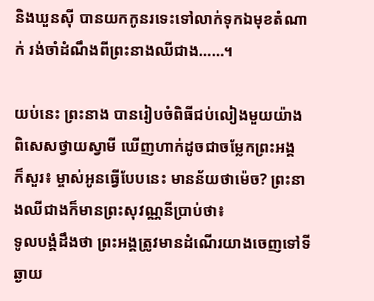និងឃួនស៊ី បានយកកូនរទេះទៅលាក់ទុកឯមុខតំណាក់ រង់ចាំដំណឹងពីព្រះនាងឈីជាង……។

យប់នេះ ព្រះនាង បានរៀបចំពិធីជប់លៀងមួយយ៉ាងពិសេសថ្វាយស្វាមី ឃើញហាក់ដូចជាចម្លែកព្រះអង្គ
ក៏សួរ៖ ម្ចាស់អូនធ្វើបែបនេះ មានន័យថាម៉េច? ព្រះនាងឈីជាងក៏មានព្រះសុវណ្ណនីប្រាប់ថា៖
ទូលបង្គំដឹងថា ព្រះអង្គត្រូវមានដំណើរយាងចេញទៅទីឆ្ងាយ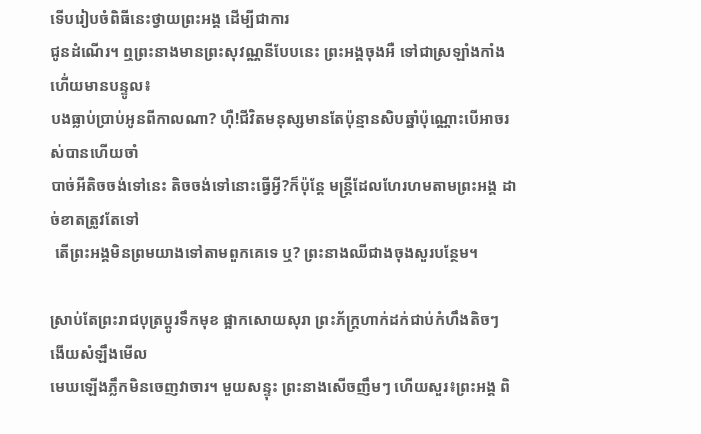ទើបរៀបចំពិធីនេះថ្វាយព្រះអង្គ ដើម្បីជាការ
ជូនដំណើរ។ ឮព្រះនាងមានព្រះសុវណ្ណនីបែបនេះ ព្រះអង្គចុងអឺ ទៅជាស្រឡាំងកាំងហើ់យមានបន្ទូល៖
បងធ្លាប់ប្រាប់អូនពីកាលណា? ហ៊ឺ!ជីវិតមនុស្សមានតែប៉ុន្មានសិបឆ្នាំប៉ុណ្ណោះបើអាចរស់បានហើយចាំ
បាច់អីតិចចង់ទៅនេះ តិចចង់ទៅនោះធ្វើអ្វី?ក៏ប៉ុន្តែ មន្ត្រីដែលហែរហមតាមព្រះអង្គ ដាច់ខាតត្រូវតែទៅ
 តើព្រះអង្គមិនព្រមយាងទៅតាមពួកគេទេ ឬ? ព្រះនាងឈីជាងចុងសួរបន្ថែម។

ស្រាប់តែព្រះរាជបុត្រប្តូរទឹកមុខ ផ្អាកសោយសុរា ព្រះភ័ក្រ្តហាក់ដក់ជាប់កំហឹងតិចៗ ងើយសំឡឹងមើល
មេឃឡើងភ្លឹកមិនចេញវាចារ។ មួយសន្ទុះ ព្រះនាងសើចញឹមៗ ហើយសួរ៖ព្រះអង្គ ពិ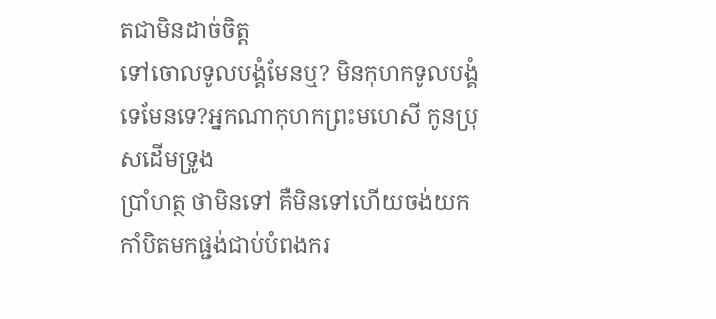តជាមិនដាច់ចិត្ត
ទៅចោលទូលបង្គំមែនឬ? មិនកុហកទូលបង្គំទេមែនទេ?អ្នកណាកុហកព្រះមហេសី កូនប្រុសដើមទ្រូង
ប្រាំហត្ថ ថាមិនទៅ គឺមិនទៅហើយចង់យកកាំបិតមកផ្ជង់ជាប់បំពងករ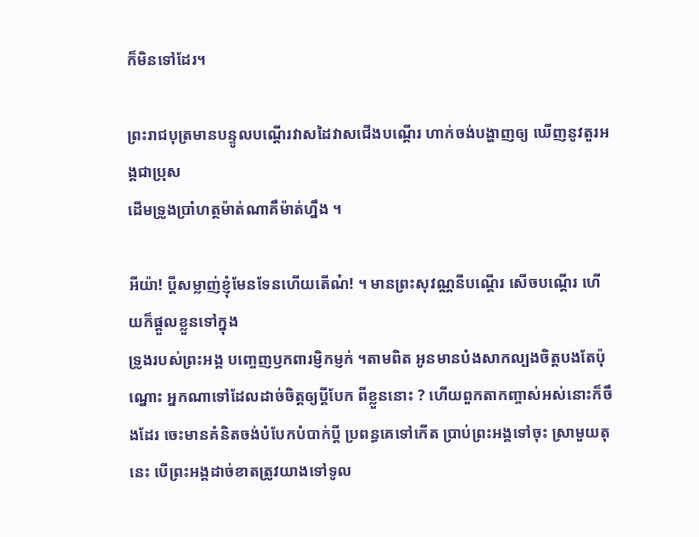ក៏មិនទៅដែរ។

ព្រះរាជបុត្រមានបន្ទូលបណ្តើរវាសដៃវាសជើងបណ្តើរ ហាក់ចង់បង្ហាញឲ្យ ឃើញនូវតួរអង្គជាប្រុស
ដើមទ្រូងប្រាំហត្ថម៉ាត់ណាគឹម៉ាត់ហ្នឹង ។

អីយ៉ា! ប្តីសម្លាញ់ខ្ញុំមែនទែនហើយតើណ៎! ។ មានព្រះសុវណ្ណនីបណ្តើរ សើចបណ្តើរ ហើយក៏ផ្តួលខ្លួនទៅក្នុង
ទ្រូងរបស់ព្រះអង្គ បញ្ចេញឫកពារម្ញិកម្ញក់ ។តាមពិត អូនមានបំងសាកល្បងចិត្តបងតែប៉ុណ្នោះ អ្នកណាទៅដែលដាច់ចិត្តឲ្យប្តីបែក ពីខ្លួននោះ ? ហើយពួកតាកញ្ចាស់អស់នោះក៏ចឹងដែរ ចេះមានគំនិតចង់បំបែកបំបាក់ប្តី ប្រពន្ធគេទៅកើត ប្រាប់ព្រះអង្គទៅចុះ ស្រាមួយតុនេះ បើព្រះអង្គដាច់ខាតត្រូវយាងទៅទូល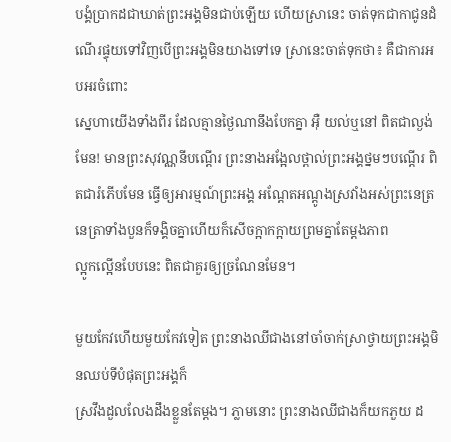បង្គំប្រាកដជាឃាត់ព្រះអង្គមិនជាប់ឡើយ ហើយស្រានេះ ចាត់ទុកជាកាជូនដំណើរផ្ទុយទៅវិញបើព្រះអង្គមិនយាងទៅទេ ស្រានេះចាត់ទុកថា៖ គឺជាការអបអរចំពោះ
ស្នេហាយើងទាំងពីរ ដែលគ្មានថ្ងៃណានឹងបែកគ្នា អ៊ឺ យល់ឬនៅ ពិតជាល្ងង់មែន! មានព្រះសុវណ្ណនីបណ្តើរ ព្រះនាងអង្អែលថ្ពាល់ព្រះអង្គថ្នមៗបណ្តើរ ពិតជារំភើបមែន ធ្វើឲ្យអារម្មណ៍ព្រះអង្គ អណ្តែតអណ្តូងស្រវាំងអស់ព្រះនេត្រ នេត្រាទាំងបួនក៏ទង្គិចគ្នាហើយក៏សើចក្អាកក្អាយព្រមគ្នាតែម្តងភាព
ល្អូកល្អើនបែបនេះ ពិតជាគួរឲ្យច្រណែនមែន។

មួយកែវហើយមួយកែវទៀត ព្រះនាងឈីជាងនៅចាំចាក់ស្រាថ្វាយព្រះអង្គមិនឈប់ទីបំផុតព្រះអង្គក៏
ស្រវឹងដួលលែងដឹងខ្លួនតែម្តង។ ភ្លាមនោះ ព្រះនាងឈីជាងក៏យកភួយ ដ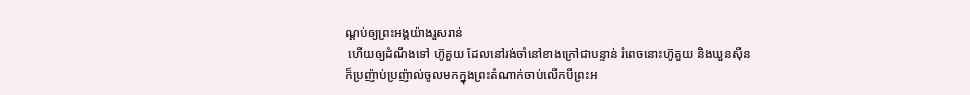ណ្តប់ឲ្យព្រះអង្គយ៉ាងរួសរាន់
 ហើយឲ្យដំណឹងទៅ ហ៊ូគួយ ដែលនៅរង់ចាំនៅខាងក្រៅជាបន្ទាន់ រំពេចនោះហ៊ូគួយ និងឃួនស៊ីន ក៏ប្រញ៉ាប់ប្រញ៉ាល់ចូលមកក្នុងព្រះតំណាក់ចាប់លើកបីព្រះអ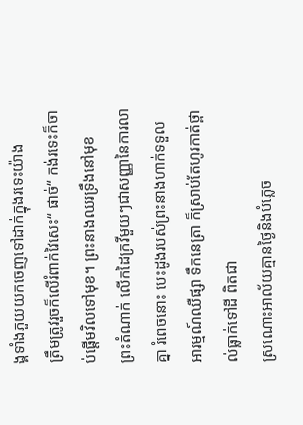ង្គទាំងភួយយកចេញទៅដាក់ក្នុងរទេះយ៉ាង
ត្រឹមត្រូវរួចក៏លើរំពាក់វៃសេះ“ ផាច់“ កង់រទេះក៏ចាប់ផ្តើមវិលទៅមុខ។ ព្រះនាងឈរទ្រឹងនៅមុខ
ព្រះតំណាក់ លើកដៃក្រវីមួយៗជាសញ្ញានៃការលាគ្នា រំពេចនោះ បេះដូងរបស់ព្រះនាងហាក់ទទួល
អារម្មណ៍ឈឺផ្សា ទឹកនេត្រា ក៏ស្រាប់តែហូរកាត់ថ្ពាល់ធ្លាក់ទៅដី ពិតជា
ស្រណោះអាល័យគ្មានថ្ងៃនិងបំភ្លេច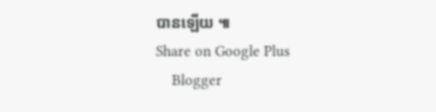បានឡើយ ៕
Share on Google Plus
    Blogger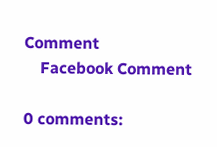Comment
    Facebook Comment

0 comments: